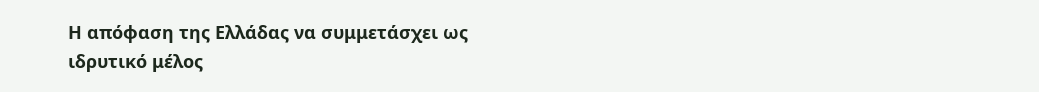Η απόφαση της Ελλάδας να συμμετάσχει ως ιδρυτικό μέλος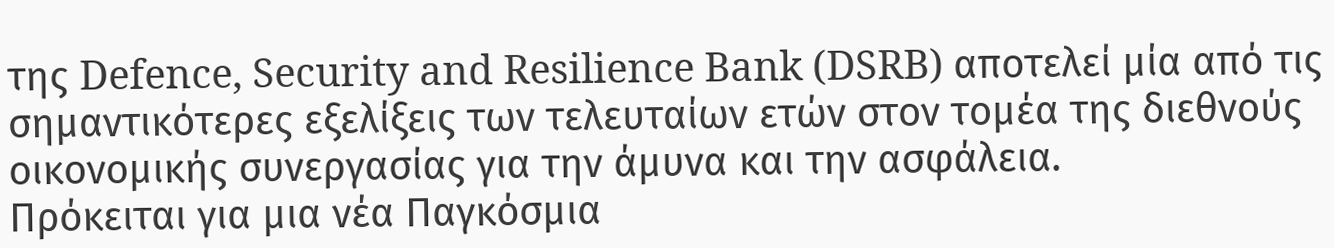της Defence, Security and Resilience Bank (DSRB) αποτελεί μία από τις σημαντικότερες εξελίξεις των τελευταίων ετών στον τομέα της διεθνούς οικονομικής συνεργασίας για την άμυνα και την ασφάλεια.
Πρόκειται για μια νέα Παγκόσμια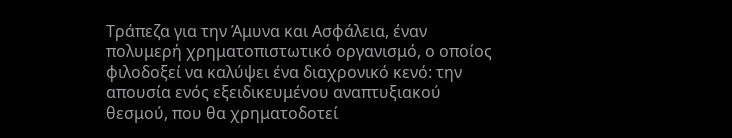Τράπεζα για την Άμυνα και Ασφάλεια, έναν πολυμερή χρηματοπιστωτικό οργανισμό, ο οποίος φιλοδοξεί να καλύψει ένα διαχρονικό κενό: την απουσία ενός εξειδικευμένου αναπτυξιακού θεσμού, που θα χρηματοδοτεί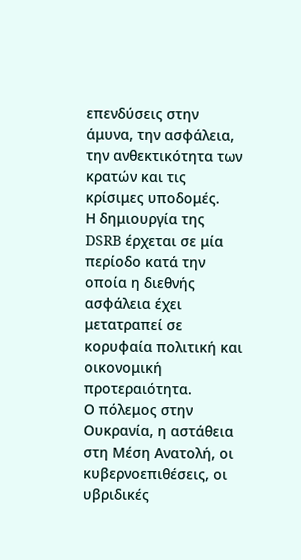επενδύσεις στην άμυνα, την ασφάλεια, την ανθεκτικότητα των κρατών και τις κρίσιμες υποδομές.
Η δημιουργία της DSRB έρχεται σε μία περίοδο κατά την οποία η διεθνής ασφάλεια έχει μετατραπεί σε κορυφαία πολιτική και οικονομική προτεραιότητα.
Ο πόλεμος στην Ουκρανία, η αστάθεια στη Μέση Ανατολή, οι κυβερνοεπιθέσεις, οι υβριδικές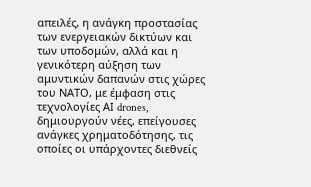απειλές, η ανάγκη προστασίας των ενεργειακών δικτύων και των υποδομών, αλλά και η γενικότερη αύξηση των αμυντικών δαπανών στις χώρες του ΝΑΤΟ, με έμφαση στις τεχνολογίες ΑΙ drones, δημιουργούν νέες, επείγουσες ανάγκες χρηματοδότησης, τις οποίες οι υπάρχοντες διεθνείς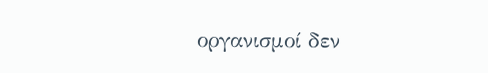οργανισμοί δεν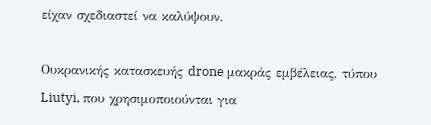είχαν σχεδιαστεί να καλύψουν.

Oυκρανικής κατασκευής drone μακράς εμβέλειας, τύπου Liutyi, που χρησιμοποιούνται για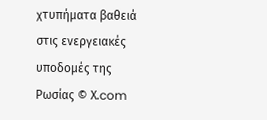χτυπήματα βαθειά στις ενεργειακές υποδομές της Ρωσίας © Χ.com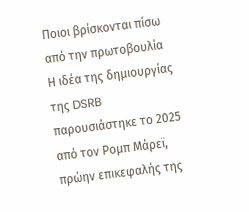Ποιοι βρίσκονται πίσω από την πρωτοβουλία
Η ιδέα της δημιουργίας της DSRB παρουσιάστηκε το 2025 από τον Ρομπ Μάρεϊ, πρώην επικεφαλής της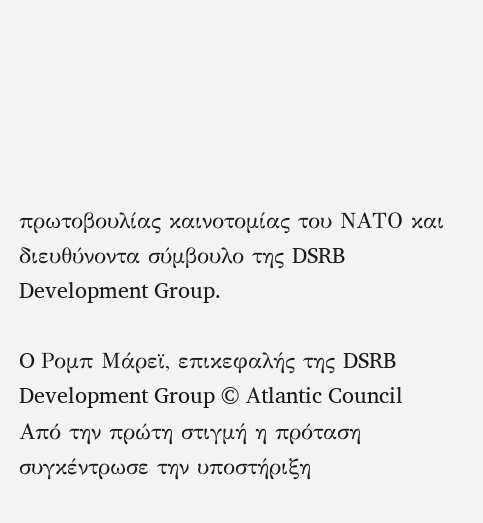πρωτοβουλίας καινοτομίας του ΝΑΤΟ και διευθύνοντα σύμβουλο της DSRB Development Group.

O Ρομπ Μάρεϊ, επικεφαλής της DSRB Development Group © Αtlantic Council
Από την πρώτη στιγμή η πρόταση συγκέντρωσε την υποστήριξη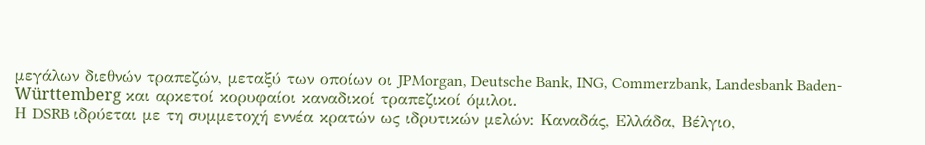μεγάλων διεθνών τραπεζών, μεταξύ των οποίων οι JPMorgan, Deutsche Bank, ING, Commerzbank, Landesbank Baden-Württemberg και αρκετοί κορυφαίοι καναδικοί τραπεζικοί όμιλοι.
Η DSRB ιδρύεται με τη συμμετοχή εννέα κρατών ως ιδρυτικών μελών: Καναδάς, Ελλάδα, Βέλγιο,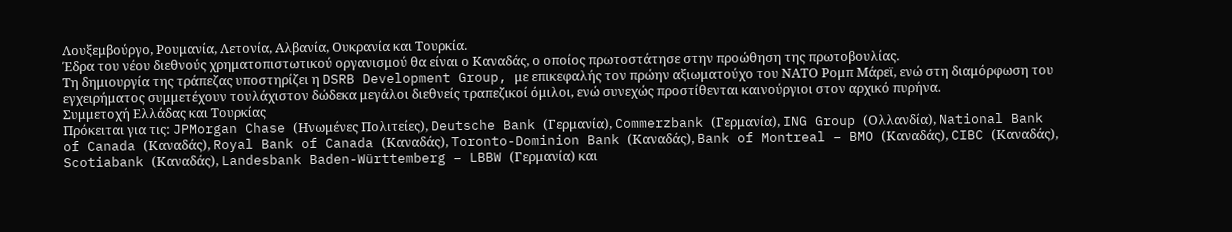Λουξεμβούργο, Ρουμανία, Λετονία, Αλβανία, Ουκρανία και Τουρκία.
Έδρα του νέου διεθνούς χρηματοπιστωτικού οργανισμού θα είναι ο Καναδάς, ο οποίος πρωτοστάτησε στην προώθηση της πρωτοβουλίας.
Τη δημιουργία της τράπεζας υποστηρίζει η DSRB Development Group, με επικεφαλής τον πρώην αξιωματούχο του ΝΑΤΟ Ρομπ Μάρεϊ, ενώ στη διαμόρφωση του εγχειρήματος συμμετέχουν τουλάχιστον δώδεκα μεγάλοι διεθνείς τραπεζικοί όμιλοι, ενώ συνεχώς προστίθενται καινούργιοι στον αρχικό πυρήνα.
Συμμετοχή Eλλάδας και Τουρκίας
Πρόκειται για τις: JPMorgan Chase (Ηνωμένες Πολιτείες), Deutsche Bank (Γερμανία), Commerzbank (Γερμανία), ING Group (Ολλανδία), National Bank of Canada (Καναδάς), Royal Bank of Canada (Καναδάς), Toronto-Dominion Bank (Καναδάς), Bank of Montreal – BMO (Καναδάς), CIBC (Καναδάς), Scotiabank (Καναδάς), Landesbank Baden-Württemberg – LBBW (Γερμανία) και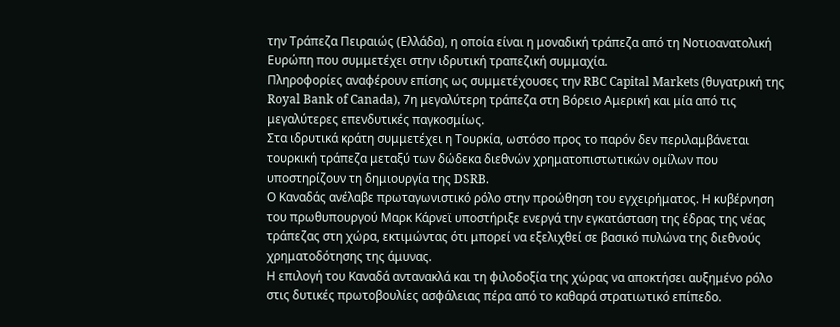την Τράπεζα Πειραιώς (Ελλάδα), η οποία είναι η μοναδική τράπεζα από τη Νοτιοανατολική Ευρώπη που συμμετέχει στην ιδρυτική τραπεζική συμμαχία.
Πληροφορίες αναφέρουν επίσης ως συμμετέχουσες την RBC Capital Markets (θυγατρική της Royal Bank of Canada), 7η μεγαλύτερη τράπεζα στη Βόρειο Αμερική και μία από τις μεγαλύτερες επενδυτικές παγκοσμίως.
Στα ιδρυτικά κράτη συμμετέχει η Τουρκία, ωστόσο προς το παρόν δεν περιλαμβάνεται τουρκική τράπεζα μεταξύ των δώδεκα διεθνών χρηματοπιστωτικών ομίλων που υποστηρίζουν τη δημιουργία της DSRB.
Ο Καναδάς ανέλαβε πρωταγωνιστικό ρόλο στην προώθηση του εγχειρήματος. Η κυβέρνηση του πρωθυπουργού Μαρκ Κάρνεϊ υποστήριξε ενεργά την εγκατάσταση της έδρας της νέας τράπεζας στη χώρα, εκτιμώντας ότι μπορεί να εξελιχθεί σε βασικό πυλώνα της διεθνούς χρηματοδότησης της άμυνας.
Η επιλογή του Καναδά αντανακλά και τη φιλοδοξία της χώρας να αποκτήσει αυξημένο ρόλο στις δυτικές πρωτοβουλίες ασφάλειας πέρα από το καθαρά στρατιωτικό επίπεδο.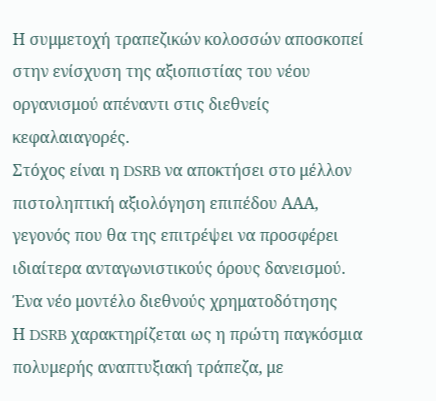Η συμμετοχή τραπεζικών κολοσσών αποσκοπεί στην ενίσχυση της αξιοπιστίας του νέου οργανισμού απέναντι στις διεθνείς κεφαλαιαγορές.
Στόχος είναι η DSRB να αποκτήσει στο μέλλον πιστοληπτική αξιολόγηση επιπέδου ΑΑΑ, γεγονός που θα της επιτρέψει να προσφέρει ιδιαίτερα ανταγωνιστικούς όρους δανεισμού.
Ένα νέο μοντέλο διεθνούς χρηματοδότησης
Η DSRB χαρακτηρίζεται ως η πρώτη παγκόσμια πολυμερής αναπτυξιακή τράπεζα, με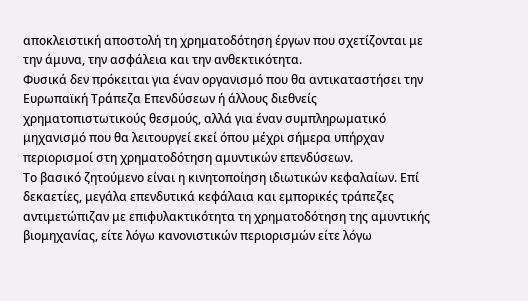αποκλειστική αποστολή τη χρηματοδότηση έργων που σχετίζονται με την άμυνα, την ασφάλεια και την ανθεκτικότητα.
Φυσικά δεν πρόκειται για έναν οργανισμό που θα αντικαταστήσει την Ευρωπαϊκή Τράπεζα Επενδύσεων ή άλλους διεθνείς χρηματοπιστωτικούς θεσμούς, αλλά για έναν συμπληρωματικό μηχανισμό που θα λειτουργεί εκεί όπου μέχρι σήμερα υπήρχαν περιορισμοί στη χρηματοδότηση αμυντικών επενδύσεων.
Το βασικό ζητούμενο είναι η κινητοποίηση ιδιωτικών κεφαλαίων. Επί δεκαετίες, μεγάλα επενδυτικά κεφάλαια και εμπορικές τράπεζες αντιμετώπιζαν με επιφυλακτικότητα τη χρηματοδότηση της αμυντικής βιομηχανίας, είτε λόγω κανονιστικών περιορισμών είτε λόγω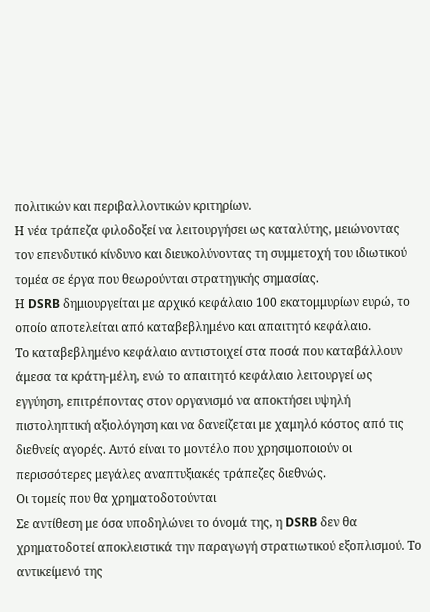πολιτικών και περιβαλλοντικών κριτηρίων.
Η νέα τράπεζα φιλοδοξεί να λειτουργήσει ως καταλύτης, μειώνοντας τον επενδυτικό κίνδυνο και διευκολύνοντας τη συμμετοχή του ιδιωτικού τομέα σε έργα που θεωρούνται στρατηγικής σημασίας.
Η DSRB δημιουργείται με αρχικό κεφάλαιο 100 εκατομμυρίων ευρώ, το οποίο αποτελείται από καταβεβλημένο και απαιτητό κεφάλαιο.
Το καταβεβλημένο κεφάλαιο αντιστοιχεί στα ποσά που καταβάλλουν άμεσα τα κράτη-μέλη, ενώ το απαιτητό κεφάλαιο λειτουργεί ως εγγύηση, επιτρέποντας στον οργανισμό να αποκτήσει υψηλή πιστοληπτική αξιολόγηση και να δανείζεται με χαμηλό κόστος από τις διεθνείς αγορές. Αυτό είναι το μοντέλο που χρησιμοποιούν οι περισσότερες μεγάλες αναπτυξιακές τράπεζες διεθνώς.
Οι τομείς που θα χρηματοδοτούνται
Σε αντίθεση με όσα υποδηλώνει το όνομά της, η DSRB δεν θα χρηματοδοτεί αποκλειστικά την παραγωγή στρατιωτικού εξοπλισμού. Το αντικείμενό της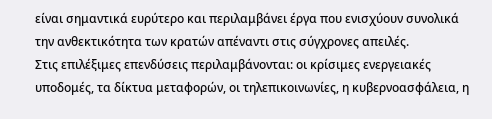είναι σημαντικά ευρύτερο και περιλαμβάνει έργα που ενισχύουν συνολικά την ανθεκτικότητα των κρατών απέναντι στις σύγχρονες απειλές.
Στις επιλέξιμες επενδύσεις περιλαμβάνονται: οι κρίσιμες ενεργειακές υποδομές, τα δίκτυα μεταφορών, οι τηλεπικοινωνίες, η κυβερνοασφάλεια, η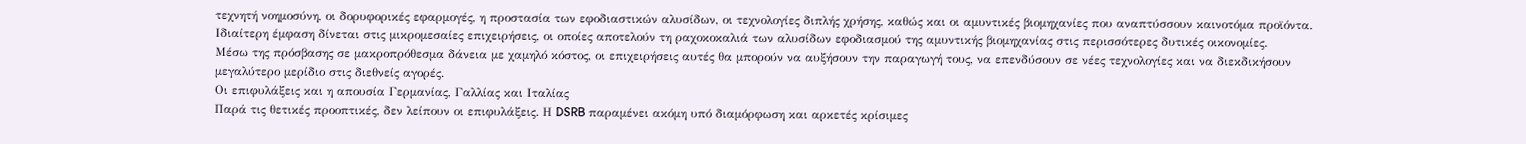τεχνητή νοημοσύνη, οι δορυφορικές εφαρμογές, η προστασία των εφοδιαστικών αλυσίδων, οι τεχνολογίες διπλής χρήσης, καθώς και οι αμυντικές βιομηχανίες που αναπτύσσουν καινοτόμα προϊόντα.
Ιδιαίτερη έμφαση δίνεται στις μικρομεσαίες επιχειρήσεις, οι οποίες αποτελούν τη ραχοκοκαλιά των αλυσίδων εφοδιασμού της αμυντικής βιομηχανίας στις περισσότερες δυτικές οικονομίες.
Μέσω της πρόσβασης σε μακροπρόθεσμα δάνεια με χαμηλό κόστος, οι επιχειρήσεις αυτές θα μπορούν να αυξήσουν την παραγωγή τους, να επενδύσουν σε νέες τεχνολογίες και να διεκδικήσουν μεγαλύτερο μερίδιο στις διεθνείς αγορές.
Οι επιφυλάξεις και η απουσία Γερμανίας, Γαλλίας και Ιταλίας
Παρά τις θετικές προοπτικές, δεν λείπουν οι επιφυλάξεις. Η DSRB παραμένει ακόμη υπό διαμόρφωση και αρκετές κρίσιμες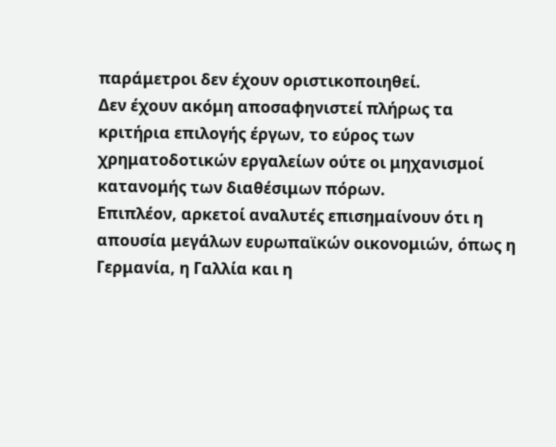παράμετροι δεν έχουν οριστικοποιηθεί.
Δεν έχουν ακόμη αποσαφηνιστεί πλήρως τα κριτήρια επιλογής έργων, το εύρος των χρηματοδοτικών εργαλείων ούτε οι μηχανισμοί κατανομής των διαθέσιμων πόρων.
Επιπλέον, αρκετοί αναλυτές επισημαίνουν ότι η απουσία μεγάλων ευρωπαϊκών οικονομιών, όπως η Γερμανία, η Γαλλία και η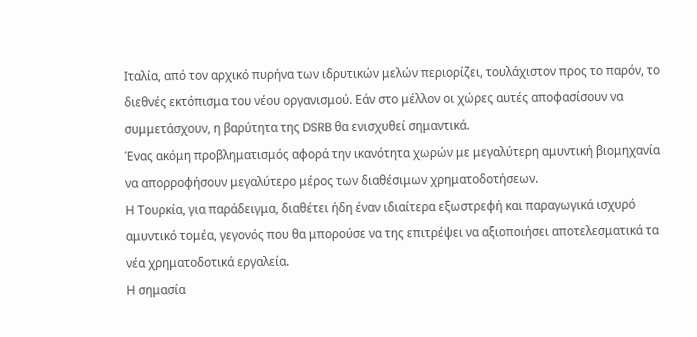Ιταλία, από τον αρχικό πυρήνα των ιδρυτικών μελών περιορίζει, τουλάχιστον προς το παρόν, το διεθνές εκτόπισμα του νέου οργανισμού. Εάν στο μέλλον οι χώρες αυτές αποφασίσουν να συμμετάσχουν, η βαρύτητα της DSRB θα ενισχυθεί σημαντικά.
Ένας ακόμη προβληματισμός αφορά την ικανότητα χωρών με μεγαλύτερη αμυντική βιομηχανία να απορροφήσουν μεγαλύτερο μέρος των διαθέσιμων χρηματοδοτήσεων.
Η Τουρκία, για παράδειγμα, διαθέτει ήδη έναν ιδιαίτερα εξωστρεφή και παραγωγικά ισχυρό αμυντικό τομέα, γεγονός που θα μπορούσε να της επιτρέψει να αξιοποιήσει αποτελεσματικά τα νέα χρηματοδοτικά εργαλεία.
Η σημασία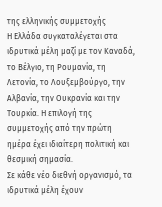της ελληνικής συμμετοχής
Η Ελλάδα συγκαταλέγεται στα ιδρυτικά μέλη μαζί με τον Καναδά, το Βέλγιο, τη Ρουμανία, τη Λετονία, το Λουξεμβούργο, την Αλβανία, την Ουκρανία και την Τουρκία. Η επιλογή της συμμετοχής από την πρώτη ημέρα έχει ιδιαίτερη πολιτική και θεσμική σημασία.
Σε κάθε νέο διεθνή οργανισμό, τα ιδρυτικά μέλη έχουν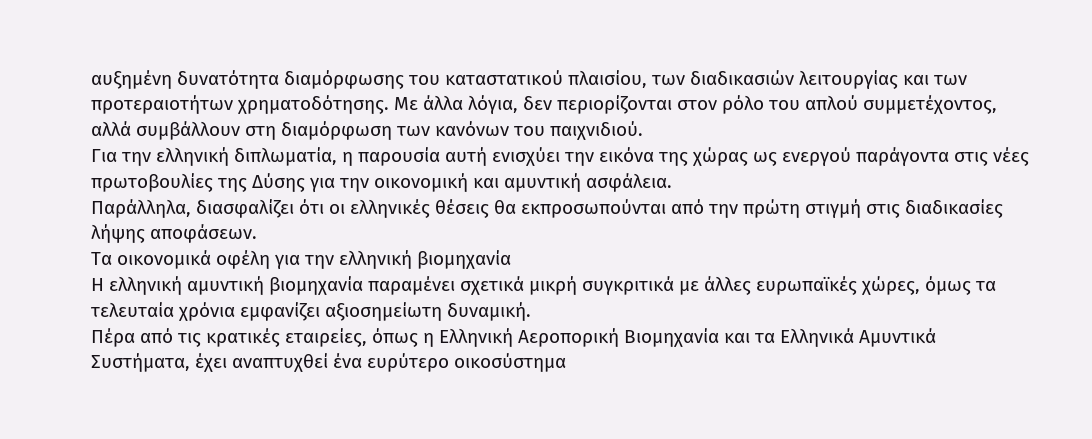αυξημένη δυνατότητα διαμόρφωσης του καταστατικού πλαισίου, των διαδικασιών λειτουργίας και των προτεραιοτήτων χρηματοδότησης. Με άλλα λόγια, δεν περιορίζονται στον ρόλο του απλού συμμετέχοντος, αλλά συμβάλλουν στη διαμόρφωση των κανόνων του παιχνιδιού.
Για την ελληνική διπλωματία, η παρουσία αυτή ενισχύει την εικόνα της χώρας ως ενεργού παράγοντα στις νέες πρωτοβουλίες της Δύσης για την οικονομική και αμυντική ασφάλεια.
Παράλληλα, διασφαλίζει ότι οι ελληνικές θέσεις θα εκπροσωπούνται από την πρώτη στιγμή στις διαδικασίες λήψης αποφάσεων.
Τα οικονομικά οφέλη για την ελληνική βιομηχανία
Η ελληνική αμυντική βιομηχανία παραμένει σχετικά μικρή συγκριτικά με άλλες ευρωπαϊκές χώρες, όμως τα τελευταία χρόνια εμφανίζει αξιοσημείωτη δυναμική.
Πέρα από τις κρατικές εταιρείες, όπως η Ελληνική Αεροπορική Βιομηχανία και τα Ελληνικά Αμυντικά Συστήματα, έχει αναπτυχθεί ένα ευρύτερο οικοσύστημα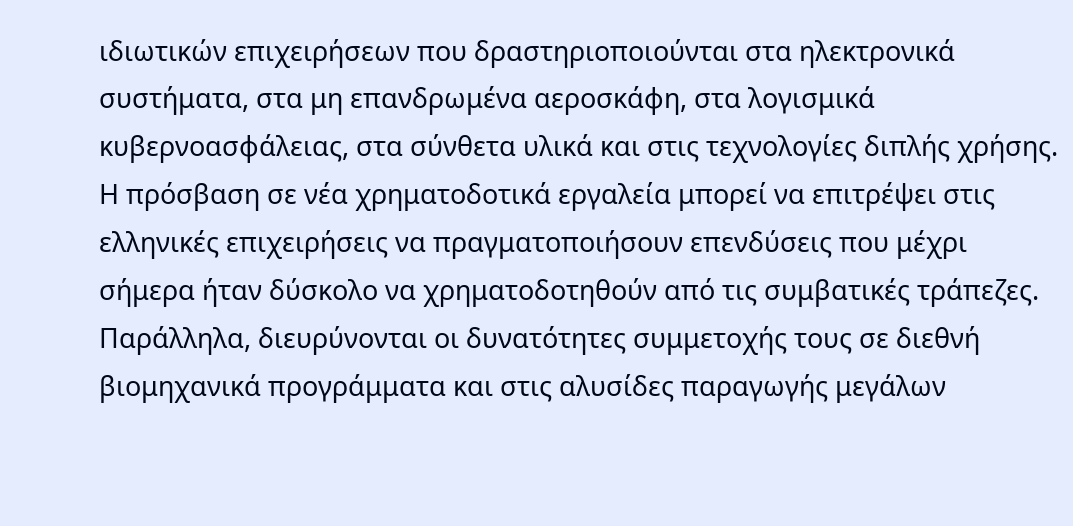ιδιωτικών επιχειρήσεων που δραστηριοποιούνται στα ηλεκτρονικά συστήματα, στα μη επανδρωμένα αεροσκάφη, στα λογισμικά κυβερνοασφάλειας, στα σύνθετα υλικά και στις τεχνολογίες διπλής χρήσης.
Η πρόσβαση σε νέα χρηματοδοτικά εργαλεία μπορεί να επιτρέψει στις ελληνικές επιχειρήσεις να πραγματοποιήσουν επενδύσεις που μέχρι σήμερα ήταν δύσκολο να χρηματοδοτηθούν από τις συμβατικές τράπεζες.
Παράλληλα, διευρύνονται οι δυνατότητες συμμετοχής τους σε διεθνή βιομηχανικά προγράμματα και στις αλυσίδες παραγωγής μεγάλων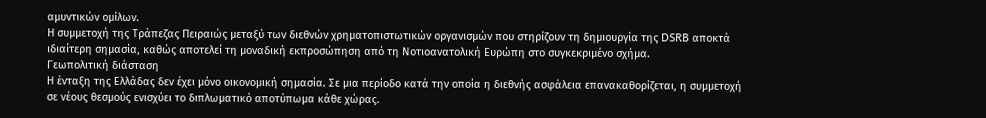αμυντικών ομίλων.
Η συμμετοχή της Τράπεζας Πειραιώς μεταξύ των διεθνών χρηματοπιστωτικών οργανισμών που στηρίζουν τη δημιουργία της DSRB αποκτά ιδιαίτερη σημασία, καθώς αποτελεί τη μοναδική εκπροσώπηση από τη Νοτιοανατολική Ευρώπη στο συγκεκριμένο σχήμα.
Γεωπολιτική διάσταση
Η ένταξη της Ελλάδας δεν έχει μόνο οικονομική σημασία. Σε μια περίοδο κατά την οποία η διεθνής ασφάλεια επανακαθορίζεται, η συμμετοχή σε νέους θεσμούς ενισχύει το διπλωματικό αποτύπωμα κάθε χώρας.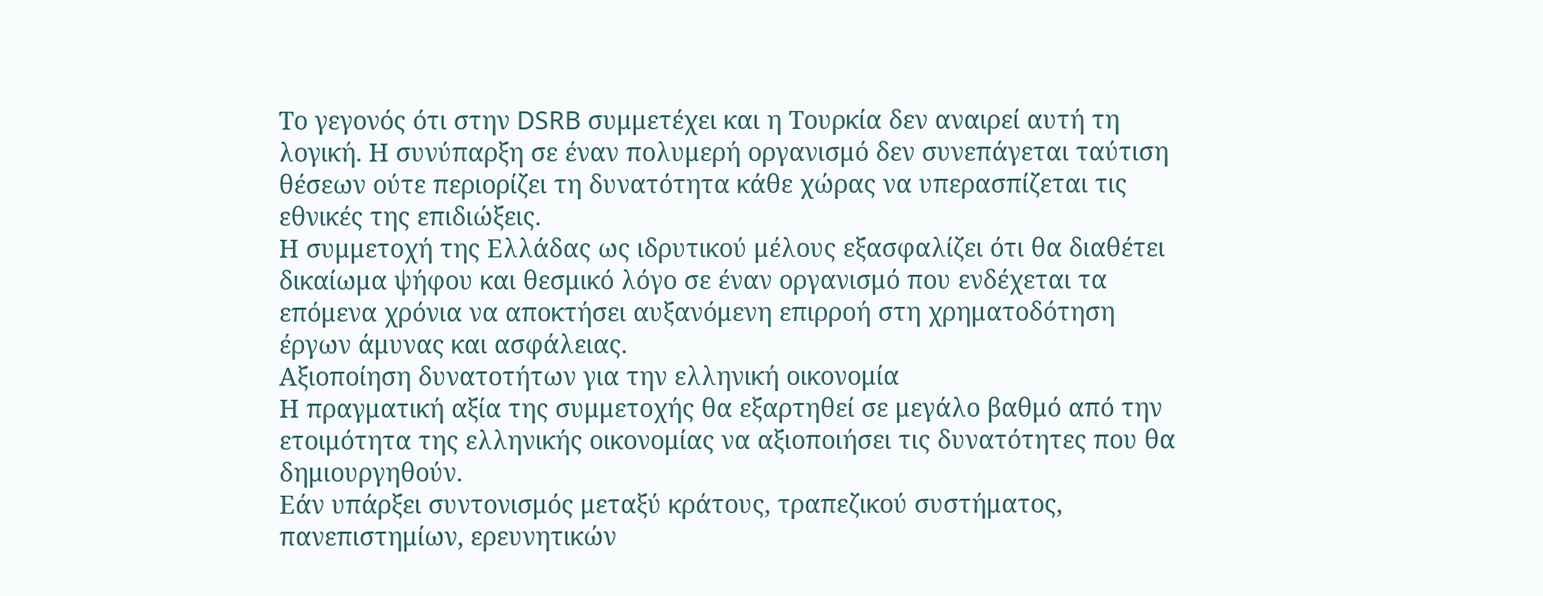Το γεγονός ότι στην DSRB συμμετέχει και η Τουρκία δεν αναιρεί αυτή τη λογική. Η συνύπαρξη σε έναν πολυμερή οργανισμό δεν συνεπάγεται ταύτιση θέσεων ούτε περιορίζει τη δυνατότητα κάθε χώρας να υπερασπίζεται τις εθνικές της επιδιώξεις.
Η συμμετοχή της Ελλάδας ως ιδρυτικού μέλους εξασφαλίζει ότι θα διαθέτει δικαίωμα ψήφου και θεσμικό λόγο σε έναν οργανισμό που ενδέχεται τα επόμενα χρόνια να αποκτήσει αυξανόμενη επιρροή στη χρηματοδότηση έργων άμυνας και ασφάλειας.
Αξιοποίηση δυνατοτήτων για την ελληνική οικονομία
Η πραγματική αξία της συμμετοχής θα εξαρτηθεί σε μεγάλο βαθμό από την ετοιμότητα της ελληνικής οικονομίας να αξιοποιήσει τις δυνατότητες που θα δημιουργηθούν.
Εάν υπάρξει συντονισμός μεταξύ κράτους, τραπεζικού συστήματος, πανεπιστημίων, ερευνητικών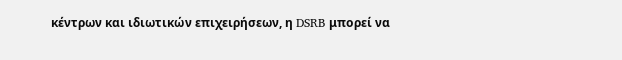κέντρων και ιδιωτικών επιχειρήσεων, η DSRB μπορεί να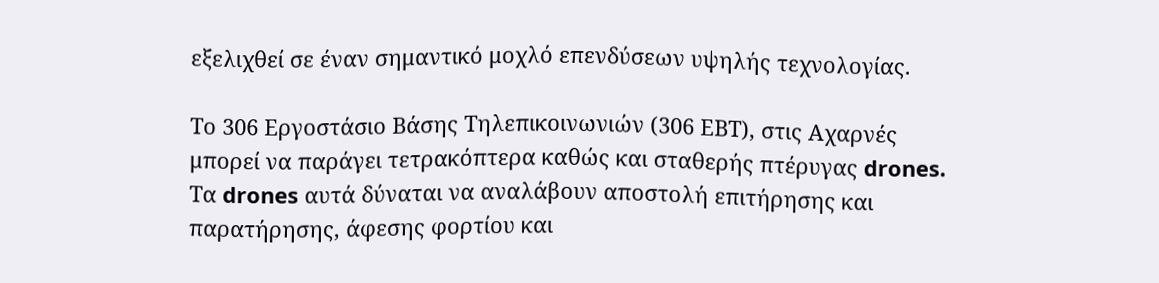εξελιχθεί σε έναν σημαντικό μοχλό επενδύσεων υψηλής τεχνολογίας.

Tο 306 Εργοστάσιο Βάσης Τηλεπικοινωνιών (306 ΕΒΤ), στις Αχαρνές μπορεί να παράγει τετρακόπτερα καθώς και σταθερής πτέρυγας drones. Τα drones αυτά δύναται να αναλάβουν αποστολή επιτήρησης και παρατήρησης, άφεσης φορτίου και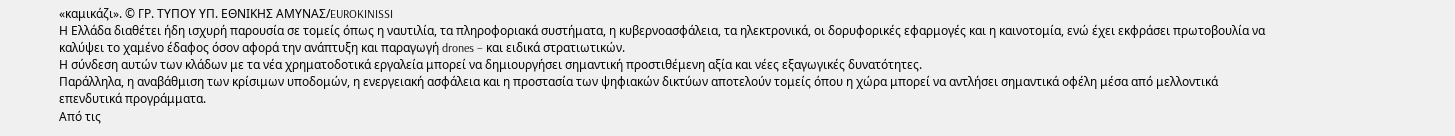«καμικάζι». © ΓΡ. ΤΥΠΟΥ ΥΠ. ΕΘΝΙΚΗΣ ΑΜΥΝΑΣ/EUROKINISSI
Η Ελλάδα διαθέτει ήδη ισχυρή παρουσία σε τομείς όπως η ναυτιλία, τα πληροφοριακά συστήματα, η κυβερνοασφάλεια, τα ηλεκτρονικά, οι δορυφορικές εφαρμογές και η καινοτομία, ενώ έχει εκφράσει πρωτοβουλία να καλύψει το χαμένο έδαφος όσον αφορά την ανάπτυξη και παραγωγή drones – και ειδικά στρατιωτικών.
Η σύνδεση αυτών των κλάδων με τα νέα χρηματοδοτικά εργαλεία μπορεί να δημιουργήσει σημαντική προστιθέμενη αξία και νέες εξαγωγικές δυνατότητες.
Παράλληλα, η αναβάθμιση των κρίσιμων υποδομών, η ενεργειακή ασφάλεια και η προστασία των ψηφιακών δικτύων αποτελούν τομείς όπου η χώρα μπορεί να αντλήσει σημαντικά οφέλη μέσα από μελλοντικά επενδυτικά προγράμματα.
Aπό τις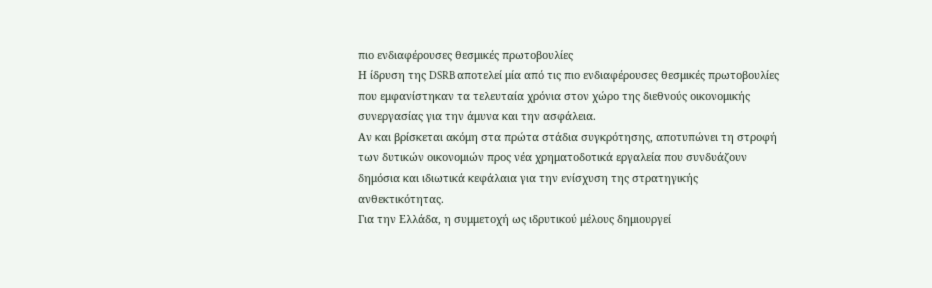πιο ενδιαφέρουσες θεσμικές πρωτοβουλίες
Η ίδρυση της DSRB αποτελεί μία από τις πιο ενδιαφέρουσες θεσμικές πρωτοβουλίες που εμφανίστηκαν τα τελευταία χρόνια στον χώρο της διεθνούς οικονομικής συνεργασίας για την άμυνα και την ασφάλεια.
Αν και βρίσκεται ακόμη στα πρώτα στάδια συγκρότησης, αποτυπώνει τη στροφή των δυτικών οικονομιών προς νέα χρηματοδοτικά εργαλεία που συνδυάζουν δημόσια και ιδιωτικά κεφάλαια για την ενίσχυση της στρατηγικής ανθεκτικότητας.
Για την Ελλάδα, η συμμετοχή ως ιδρυτικού μέλους δημιουργεί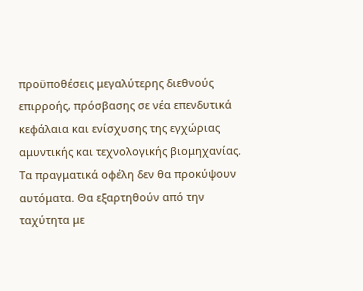προϋποθέσεις μεγαλύτερης διεθνούς επιρροής, πρόσβασης σε νέα επενδυτικά κεφάλαια και ενίσχυσης της εγχώριας αμυντικής και τεχνολογικής βιομηχανίας.
Τα πραγματικά οφέλη δεν θα προκύψουν αυτόματα. Θα εξαρτηθούν από την ταχύτητα με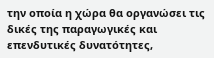την οποία η χώρα θα οργανώσει τις δικές της παραγωγικές και επενδυτικές δυνατότητες,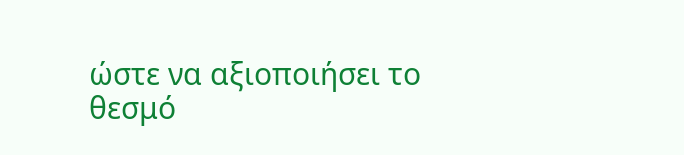ώστε να αξιοποιήσει το θεσμό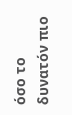όσο το δυνατόν πιο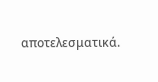αποτελεσματικά.